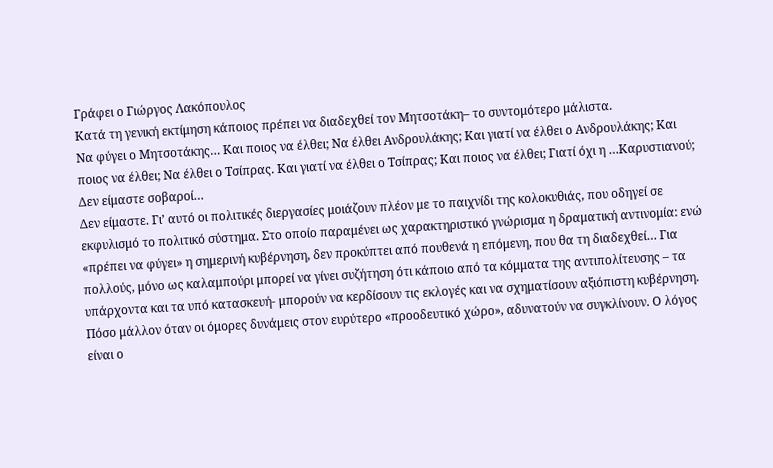Γράφει ο Γιώργος Λακόπουλος
Κατά τη γενική εκτίμηση κάποιος πρέπει να διαδεχθεί τον Μητσοτάκη– το συντομότερο μάλιστα.
Να φύγει ο Μητσοτάκης… Και ποιος να έλθει; Να έλθει Ανδρουλάκης; Και γιατί να έλθει ο Ανδρουλάκης; Και ποιος να έλθει; Να έλθει ο Τσίπρας. Και γιατί να έλθει ο Τσίπρας; Και ποιος να έλθει; Γιατί όχι η …Καρυστιανού; Δεν είμαστε σοβαροί…
Δεν είμαστε. Γι’ αυτό οι πολιτικές διεργασίες μοιάζουν πλέον με το παιχνίδι της κολοκυθιάς, που οδηγεί σε εκφυλισμό το πολιτικό σύστημα. Στο οποίο παραμένει ως χαρακτηριστικό γνώρισμα η δραματική αντινομία: ενώ «πρέπει να φύγει» η σημερινή κυβέρνηση, δεν προκύπτει από πουθενά η επόμενη, που θα τη διαδεχθεί… Για πολλούς, μόνο ως καλαμπούρι μπορεί να γίνει συζήτηση ότι κάποιο από τα κόμματα της αντιπολίτευσης – τα υπάρχοντα και τα υπό κατασκευή- μπορούν να κερδίσουν τις εκλογές και να σχηματίσουν αξιόπιστη κυβέρνηση.
Πόσο μάλλον όταν οι όμορες δυνάμεις στον ευρύτερο «προοδευτικό χώρο», αδυνατούν να συγκλίνουν. Ο λόγος είναι ο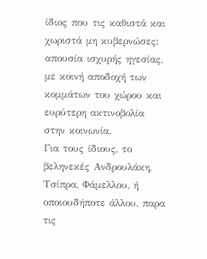ίδιος που τις καθιστά και χωριστά μη κυβερνώσες: απουσία ισχυρής ηγεσίας, με κοινή αποδοχή των κομμάτων του χώρου και ευρύτερη ακτινοβολία στην κοινωνία.
Για τους ίδιους, το βεληνεκές Ανδρουλάκη, Τσίπρα, Φάμελλου, ή οποιουδήποτε άλλου, παρα τις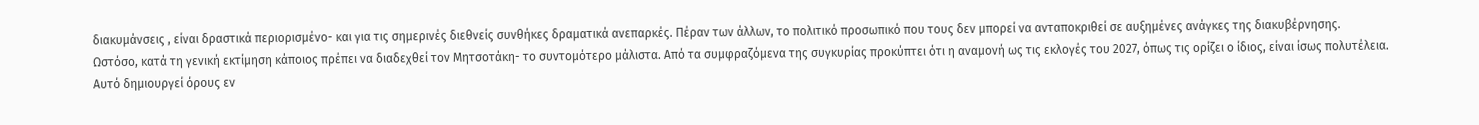διακυμάνσεις , είναι δραστικά περιορισμένο- και για τις σημερινές διεθνείς συνθήκες δραματικά ανεπαρκές. Πέραν των άλλων, το πολιτικό προσωπικό που τους δεν μπορεί να ανταποκριθεί σε αυξημένες ανάγκες της διακυβέρνησης.
Ωστόσο, κατά τη γενική εκτίμηση κάποιος πρέπει να διαδεχθεί τον Μητσοτάκη- το συντομότερο μάλιστα. Από τα συμφραζόμενα της συγκυρίας προκύπτει ότι η αναμονή ως τις εκλογές του 2027, όπως τις ορίζει ο ίδιος, είναι ίσως πολυτέλεια.
Αυτό δημιουργεί όρους εν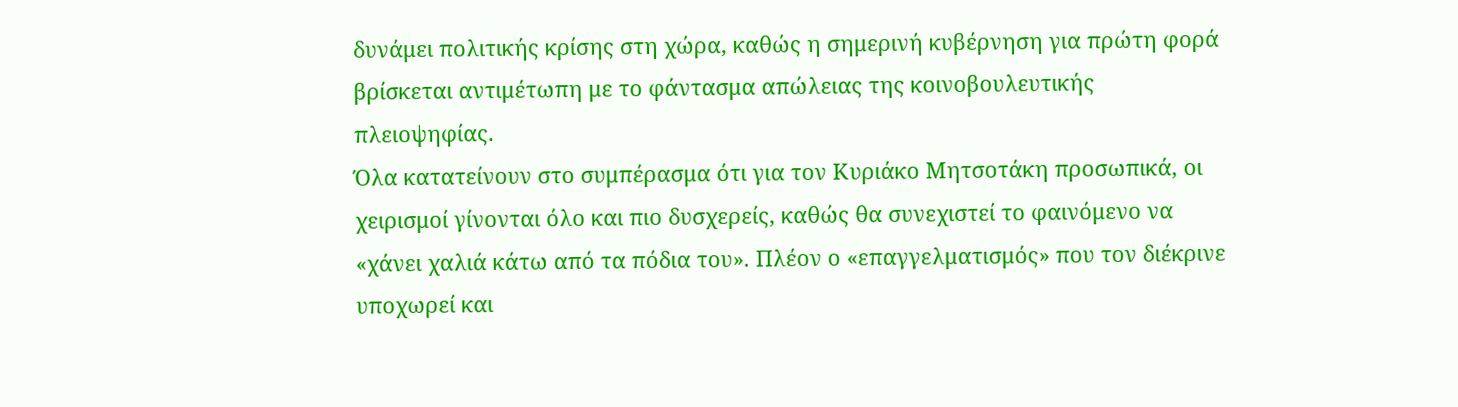δυνάμει πολιτικής κρίσης στη χώρα, καθώς η σημερινή κυβέρνηση για πρώτη φορά βρίσκεται αντιμέτωπη με το φάντασμα απώλειας της κοινοβουλευτικής πλειοψηφίας.
Όλα κατατείνουν στο συμπέρασμα ότι για τον Κυριάκο Μητσοτάκη προσωπικά, οι χειρισμοί γίνονται όλο και πιο δυσχερείς, καθώς θα συνεχιστεί το φαινόμενο να «χάνει χαλιά κάτω από τα πόδια του». Πλέον ο «επαγγελματισμός» που τον διέκρινε υποχωρεί και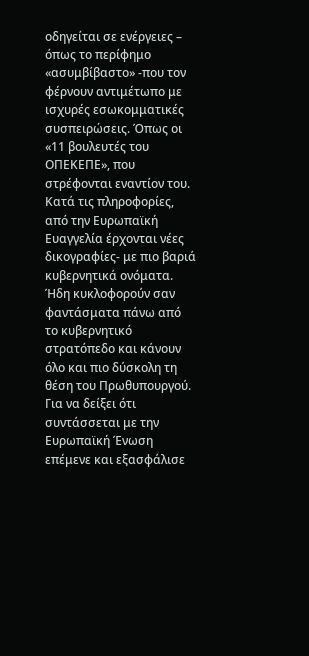οδηγείται σε ενέργειες – όπως το περίφημο «ασυμβίβαστο» -που τον φέρνουν αντιμέτωπο με ισχυρές εσωκομματικές συσπειρώσεις. Όπως οι «11 βουλευτές του ΟΠΕΚΕΠΕ», που στρέφονται εναντίον του.
Κατά τις πληροφορίες, από την Ευρωπαϊκή Ευαγγελία έρχονται νέες δικογραφίες- με πιο βαριά κυβερνητικά ονόματα. Ήδη κυκλοφορούν σαν φαντάσματα πάνω από το κυβερνητικό στρατόπεδο και κάνουν όλο και πιο δύσκολη τη θέση του Πρωθυπουργού.
Για να δείξει ότι συντάσσεται με την Ευρωπαϊκή Ένωση επέμενε και εξασφάλισε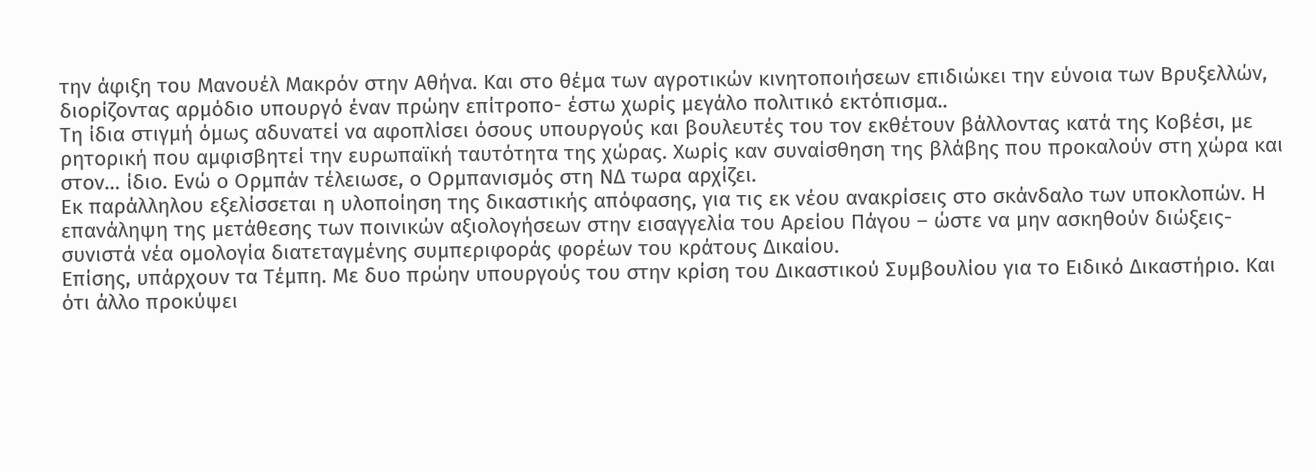την άφιξη του Μανουέλ Μακρόν στην Αθήνα. Και στο θέμα των αγροτικών κινητοποιήσεων επιδιώκει την εύνοια των Βρυξελλών, διορίζοντας αρμόδιο υπουργό έναν πρώην επίτροπο- έστω χωρίς μεγάλο πολιτικό εκτόπισμα..
Τη ίδια στιγμή όμως αδυνατεί να αφοπλίσει όσους υπουργούς και βουλευτές του τον εκθέτουν βάλλοντας κατά της Κοβέσι, με ρητορική που αμφισβητεί την ευρωπαϊκή ταυτότητα της χώρας. Χωρίς καν συναίσθηση της βλάβης που προκαλούν στη χώρα και στον… ίδιο. Ενώ ο Ορμπάν τέλειωσε, ο Ορμπανισμός στη ΝΔ τωρα αρχίζει.
Εκ παράλληλου εξελίσσεται η υλοποίηση της δικαστικής απόφασης, για τις εκ νέου ανακρίσεις στο σκάνδαλο των υποκλοπών. Η επανάληψη της μετάθεσης των ποινικών αξιολογήσεων στην εισαγγελία του Αρείου Πάγου – ώστε να μην ασκηθούν διώξεις- συνιστά νέα ομολογία διατεταγμένης συμπεριφοράς φορέων του κράτους Δικαίου.
Επίσης, υπάρχουν τα Τέμπη. Με δυο πρώην υπουργούς του στην κρίση του Δικαστικού Συμβουλίου για το Ειδικό Δικαστήριο. Και ότι άλλο προκύψει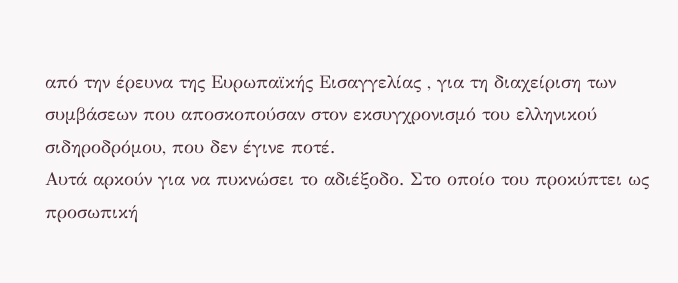από την έρευνα της Ευρωπαϊκής Εισαγγελίας , για τη διαχείριση των συμβάσεων που αποσκοπούσαν στον εκσυγχρονισμό του ελληνικού σιδηροδρόμου, που δεν έγινε ποτέ.
Αυτά αρκούν για να πυκνώσει το αδιέξοδο. Στο οποίο του προκύπτει ως προσωπική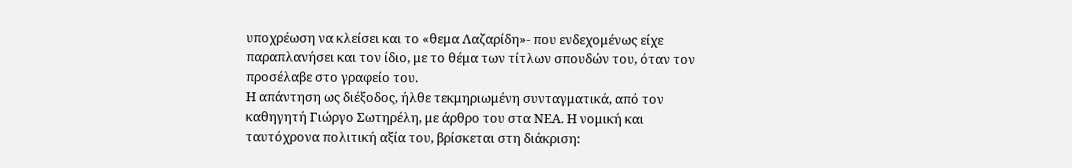υποχρέωση να κλείσει και το «θεμα Λαζαρίδη»- που ενδεχομένως είχε παραπλανήσει και τον ίδιο, με το θέμα των τίτλων σπουδών του, όταν τον προσέλαβε στο γραφείο του.
Η απάντηση ως διέξοδος, ήλθε τεκμηριωμένη συνταγματικά, από τον καθηγητή Γιώργο Σωτηρέλη, με άρθρο του στα ΝΕΑ. Η νομική και ταυτόχρονα πολιτική αξία του, βρίσκεται στη διάκριση: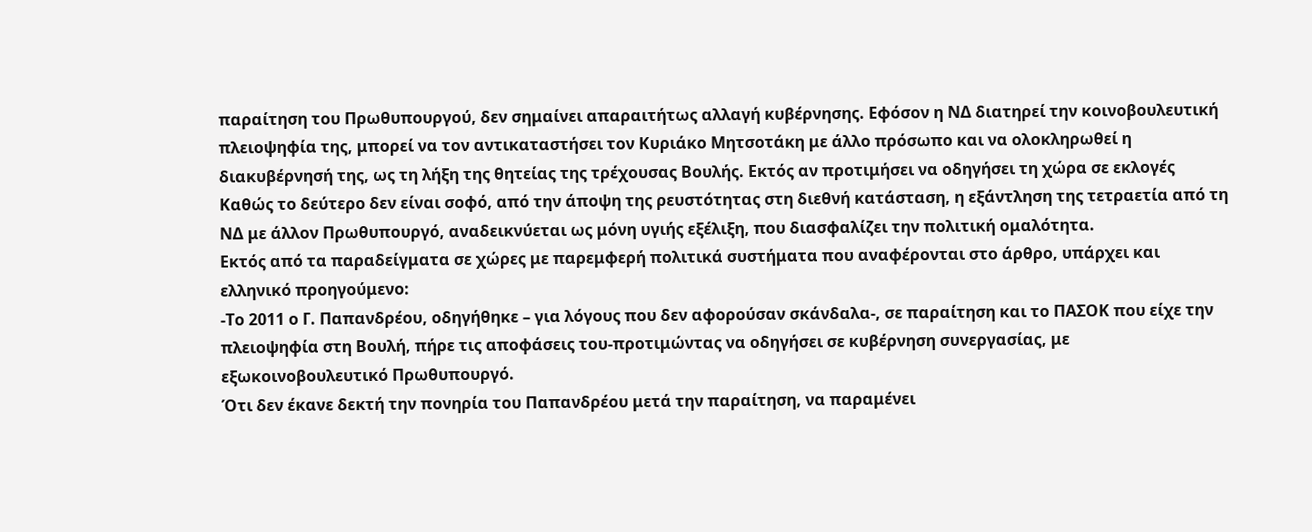παραίτηση του Πρωθυπουργού, δεν σημαίνει απαραιτήτως αλλαγή κυβέρνησης. Εφόσον η ΝΔ διατηρεί την κοινοβουλευτική πλειοψηφία της, μπορεί να τον αντικαταστήσει τον Κυριάκο Μητσοτάκη με άλλο πρόσωπο και να ολοκληρωθεί η διακυβέρνησή της, ως τη λήξη της θητείας της τρέχουσας Βουλής. Εκτός αν προτιμήσει να οδηγήσει τη χώρα σε εκλογές
Καθώς το δεύτερο δεν είναι σοφό, από την άποψη της ρευστότητας στη διεθνή κατάσταση, η εξάντληση της τετραετία από τη ΝΔ με άλλον Πρωθυπουργό, αναδεικνύεται ως μόνη υγιής εξέλιξη, που διασφαλίζει την πολιτική ομαλότητα.
Εκτός από τα παραδείγματα σε χώρες με παρεμφερή πολιτικά συστήματα που αναφέρονται στο άρθρο, υπάρχει και ελληνικό προηγούμενο:
-Το 2011 ο Γ. Παπανδρέου, οδηγήθηκε – για λόγους που δεν αφορούσαν σκάνδαλα-, σε παραίτηση και το ΠΑΣΟΚ που είχε την πλειοψηφία στη Βουλή, πήρε τις αποφάσεις του-προτιμώντας να οδηγήσει σε κυβέρνηση συνεργασίας, με εξωκοινοβουλευτικό Πρωθυπουργό.
Ότι δεν έκανε δεκτή την πονηρία του Παπανδρέου μετά την παραίτηση, να παραμένει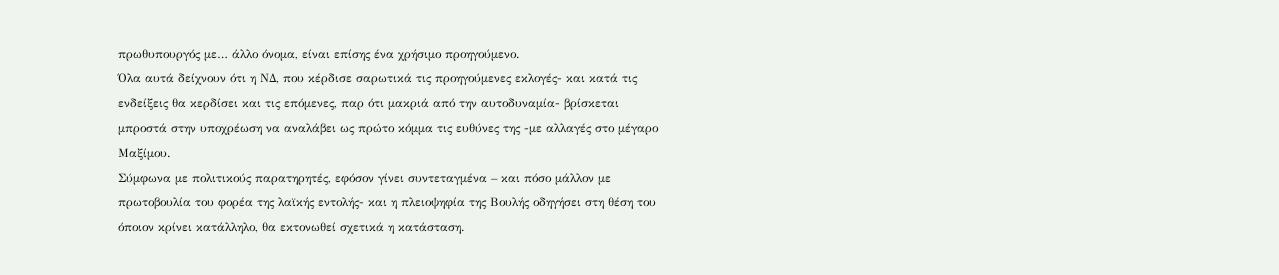πρωθυπουργός με… άλλο όνομα, είναι επίσης ένα χρήσιμο προηγούμενο.
Όλα αυτά δείχνουν ότι η ΝΔ, που κέρδισε σαρωτικά τις προηγούμενες εκλογές- και κατά τις ενδείξεις θα κερδίσει και τις επόμενες, παρ ότι μακριά από την αυτοδυναμία- βρίσκεται μπροστά στην υποχρέωση να αναλάβει ως πρώτο κόμμα τις ευθύνες της -με αλλαγές στο μέγαρο Μαξίμου.
Σύμφωνα με πολιτικούς παρατηρητές, εφόσον γίνει συντεταγμένα – και πόσο μάλλον με πρωτοβουλία του φορέα της λαϊκής εντολής- και η πλειοψηφία της Βουλής οδηγήσει στη θέση του όποιον κρίνει κατάλληλο, θα εκτονωθεί σχετικά η κατάσταση.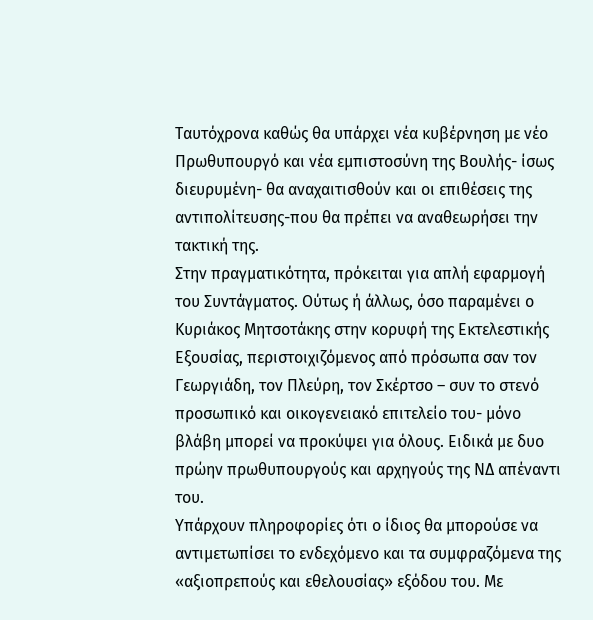Ταυτόχρονα καθώς θα υπάρχει νέα κυβέρνηση με νέο Πρωθυπουργό και νέα εμπιστοσύνη της Βουλής- ίσως διευρυμένη- θα αναχαιτισθούν και οι επιθέσεις της αντιπολίτευσης-που θα πρέπει να αναθεωρήσει την τακτική της.
Στην πραγματικότητα, πρόκειται για απλή εφαρμογή του Συντάγματος. Ούτως ή άλλως, όσο παραμένει ο Κυριάκος Μητσοτάκης στην κορυφή της Εκτελεστικής Εξουσίας, περιστοιχιζόμενος από πρόσωπα σαν τον Γεωργιάδη, τον Πλεύρη, τον Σκέρτσο – συν το στενό προσωπικό και οικογενειακό επιτελείο του- μόνο βλάβη μπορεί να προκύψει για όλους. Ειδικά με δυο πρώην πρωθυπουργούς και αρχηγούς της ΝΔ απέναντι του.
Υπάρχουν πληροφορίες ότι ο ίδιος θα μπορούσε να αντιμετωπίσει το ενδεχόμενο και τα συμφραζόμενα της «αξιοπρεπούς και εθελουσίας» εξόδου του. Με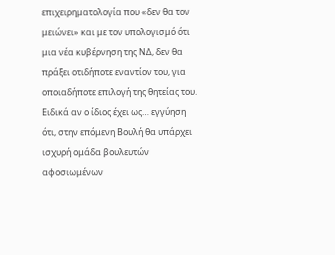επιχειρηματολογία που «δεν θα τον μειώνει» και με τον υπολογισμό ότι μια νέα κυβέρνηση της ΝΔ, δεν θα πράξει οτιδήποτε εναντίον του, για οποιαδήποτε επιλογή της θητείας του. Ειδικά αν ο ίδιος έχει ως… εγγύηση ότι, στην επόμενη Βουλή θα υπάρχει ισχυρή ομάδα βουλευτών αφοσιωμένων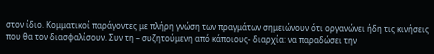στον ίδιο. Κομματικοί παράγοντες με πλήρη γνώση των πραγμάτων σημειώνουν ότι οργανώνει ήδη τις κινήσεις που θα τον διασφαλίσουν. Συν τη – συζητούμενη από κάποιους- διαρχία: να παραδώσει την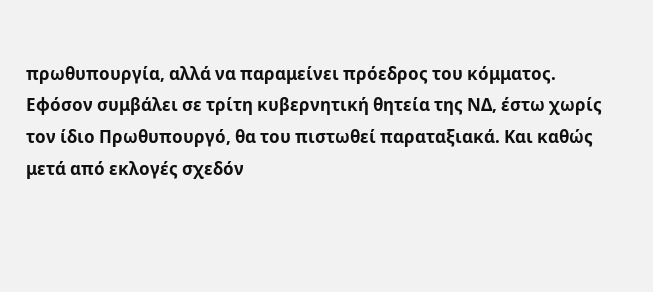πρωθυπουργία, αλλά να παραμείνει πρόεδρος του κόμματος.
Εφόσον συμβάλει σε τρίτη κυβερνητική θητεία της ΝΔ, έστω χωρίς τον ίδιο Πρωθυπουργό, θα του πιστωθεί παραταξιακά. Και καθώς μετά από εκλογές σχεδόν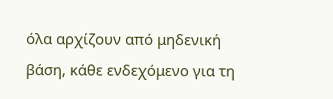όλα αρχίζουν από μηδενική βάση, κάθε ενδεχόμενο για τη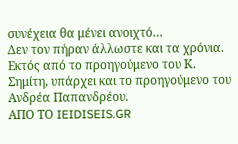συνέχεια θα μένει ανοιχτό…
Δεν τον πήραν άλλωστε και τα χρόνια. Εκτός από το προηγούμενο του Κ. Σημίτη, υπάρχει και το προηγούμενο του Ανδρέα Παπανδρέου.
ΑΠΟ ΤΟ IEIDISEIS.GR